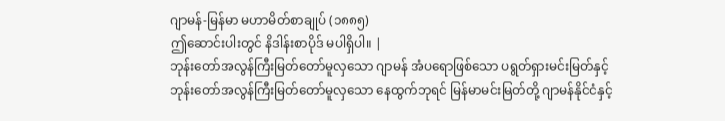ဂျာမန်-မြန်မာ မဟာမိတ်စာချုပ် (၁၈၈၅)
ဤဆောင်းပါးတွင် နိဒါန်းစာပိုဒ် မပါရှိပါ။ |
ဘုန်းတော်အလွန်ကြီးမြတ်တော်မူလှသော ဂျာမန် အံပရောဖြစ်သော ပရွတ်ရှားမင်းမြတ်နှင့် ဘုန်းတော်အလွန်ကြီးမြတ်တော်မူလှသော နေထွက်ဘုရင် မြန်မာမင်းမြတ်တို့ ဂျာမန်နိုင်ငံနှင့်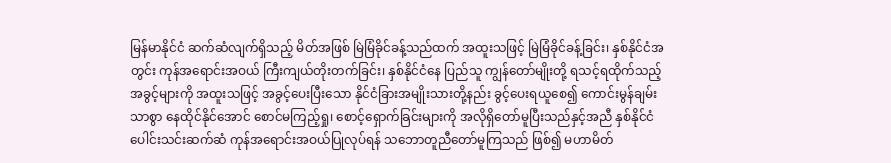မြန်မာနိုင်ငံ ဆက်ဆံလျက်ရှိသည့် မိတ်အဖြစ် မြဲမြံခိုင်ခန့်သည်ထက် အထူးသဖြင့် မြဲမြံခိုင်ခန့်ခြင်း၊ နှစ်နိုင်ငံအတွင်း ကုန်အရောင်းအဝယ် ကြီးကျယ်တိုးတက်ခြင်း၊ နှစ်နိုင်ငံနေ ပြည်သူ ကျွန်တော်မျိုးတို့ ရသင့်ရထိုက်သည့် အခွင့်များကို အထူးသဖြင့် အခွင့်ပေးပြီးသော နိုင်ငံခြားအမျိုးသားတို့နည်း ခွင့်ပေးရယူစေ၍ ကောင်းမွန်ချမ်းသာစွာ နေထိုင်နိုင်အောင် စောင်မကြည့်ရှု၊ စောင့်ရှောက်ခြင်းများကို အလိုရှိတော်မူပြီးသည်နှင့်အညီ နှစ်နိုင်ငံ ပေါင်းသင်းဆက်ဆံ ကုန်အရောင်းအဝယ်ပြုလုပ်ရန် သဘောတူညီတော်မူကြသည် ဖြစ်၍ မဟာမိတ်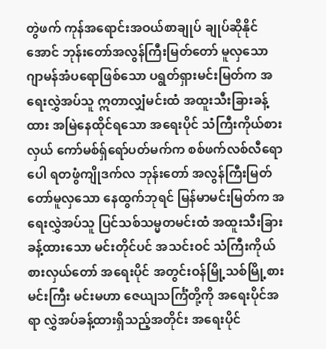တွဲဖက် ကုန်အရောင်းအဝယ်စာချုပ် ချုပ်ဆိုနိုင်အောင် ဘုန်းတော်အလွန်ကြီးမြတ်တော် မူလှသော ဂျာမန်အံပရောဖြစ်သော ပရွတ်ရှားမင်းမြတ်က အရေးလွှဲအပ်သူ ဣတာလျှံမင်းထံ အထူးသီးခြားခန့်ထား အမြဲနေထိုင်ရသော အရေးပိုင် သံကြီးကိုယ်စားလှယ် ကော်မစ်ရှ်ရော်ပတ်မက်က စစ်ဖက်လစ်လီရောပေါ ရတဖွံကျိုဒက်လ ဘုန်းတော် အလွန်ကြီးမြတ်တော်မူလှသော နေထွက်ဘုရင် မြန်မာမင်းမြတ်က အရေးလွှဲအပ်သူ ပြင်သစ်သမ္မတမင်းထံ အထူးသီးခြားခန့်ထားသော မင်းတိုင်ပင် အသင်းဝင် သံကြီးကိုယ်စားလှယ်တော် အရေးပိုင် အတွင်းဝန်မြို့သစ်မြို့စားမင်းကြီး မင်းမဟာ ဇေယျသင်္ကြံတို့ကို အရေးပိုင်အရာ လွှဲအပ်ခန့်ထားရှိသည့်အတိုင်း အရေးပိုင်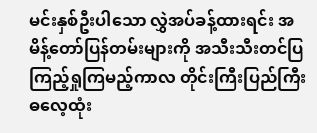မင်းနှစ်ဦးပါသော လွှဲအပ်ခန့်ထားရင်း အမိန့်တော်ပြန်တမ်းများကို အသီးသီးတင်ပြ ကြည့်ရှုကြမည့်ကာလ တိုင်းကြီးပြည်ကြီး ဓလေ့ထုံး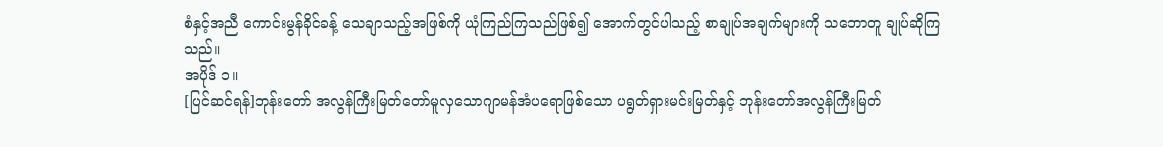စံနှင့်အညီ ကောင်းမွန်ခိုင်ခန့် သေချာသည့်အဖြစ်ကို ယုံကြည်ကြသည်ဖြစ်၍ အောက်တွင်ပါသည့် စာချုပ်အချက်များကို သဘောတူ ချုပ်ဆိုကြသည်။
အပိုဒ် ၁။
[ပြင်ဆင်ရန်]ဘုန်းတော် အလွန်ကြီးမြတ်တော်မူလှသောဂျာမန်အံပရောဖြစ်သော ပရွတ်ရှားမင်းမြတ်နှင့် ဘုန်းတော်အလွန်ကြီးမြတ်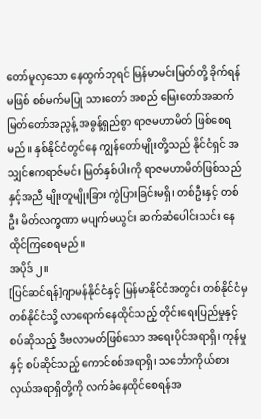တော်မူလှသော နေထွက်ဘုရင် မြန်မာမင်းမြတ်တို့ ခိုက်ရန်မဖြစ် စစ်မက်မပြု သားတော် အစည် မြေးတော်အဆက် မြတ်တော်အညွန့် အဓွန့်ရှည်စွာ ရာဇမဟာမိတ် ဖြစ်စေရမည်။ နှစ်နိုင်ငံတွင်နေ ကျွန်တော်မျိုးတို့သည် နိုင်ငံရှင် အသျှင်ဧကရာဇ်မင်း မြတ်နှစ်ပါးကို ရာဇမဟာမိတ်ဖြစ်သည်နှင့်အညီ မျိုးတူမျိုးခြား ကွဲပြားခြင်းမရှိ၊ တစ်ဦးနှင့် တစ်ဦး မိတ်လက္ခဏာ မပျက်မယွင်း ဆက်ဆံပေါင်းသင်း နေထိုင်ကြစေရမည်။
အပိုဒ် ၂။
[ပြင်ဆင်ရန်]ဂျာမန်နိုင်ငံနှင့် မြန်မာနိုင်ငံအတွင်း တစ်နိုင်ငံမှ တစ်နိုင်ငံသို့ လာရောက်နေထိုင်သည့် တိုင်းရေးပြည်မှုနှင့် စပ်ဆိုသည့် ဒီဗလာမတ်ဖြစ်သော အရေးပိုင်အရာရှိ၊ ကုန်မှုနှင့် စပ်ဆိုင်သည့် ကောင်စစ်အရာရှိ၊ သင်္ဘောကိုယ်စားလှယ်အရာရှိတို့ကို လက်ခံနေထိုင်စေရန်အ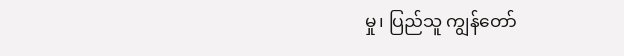မှု၊ ပြည်သူ ကျွန်တော်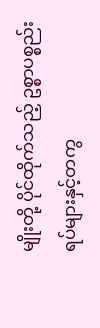မျိုးတို့ ပိုင်ထိုက်သည့် ဥစ္စာပစ္စည်းရပ်များနှင့်တကွ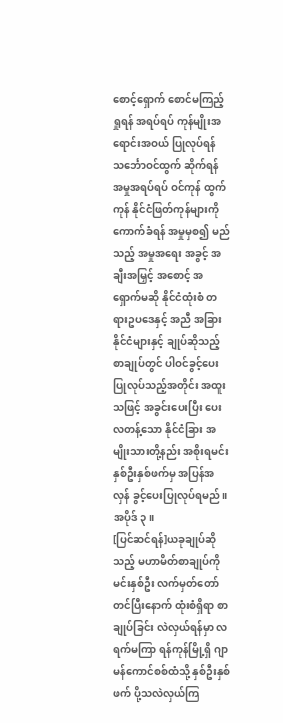စောင့်ရှောက် စောင်မကြည့်ရှုရန် အရပ်ရပ် ကုန်မျိုးအရောင်းအဝယ် ပြုလုပ်ရန် သင်္ဘောဝင်ထွက် ဆိုက်ရန် အမှုအရပ်ရပ် ဝင်ကုန် ထွက်ကုန် နိုင်ငံဖြတ်ကုန်များကို ကောက်ခံရန် အမှုမှစ၍ မည်သည့် အမှုအရေး အခွင့် အချီးအမြှင့် အစောင့် အရှောက်မဆို နိုင်ငံထုံးစံ တရားဥပဒေနှင့် အညီ အခြားနိုင်ငံများနှင့် ချုပ်ဆိုသည့် စာချုပ်တွင် ပါဝင်ခွင့်ပေး ပြုလုပ်သည့်အတိုင်း အထူးသဖြင့် အခွင်းပေးပြီး ပေးလတန့်သော နိုင်ငံခြား အမျိုးသားတို့နည်း အစိုးရမင်း နှစ်ဦးနှစ်ဖက်မှ အပြန်အလှန် ခွင့်ပေးပြုလုပ်ရမည်။
အပိုဒ် ၃။
[ပြင်ဆင်ရန်]ယခုချုပ်ဆိုသည့် မဟာမိတ်စာချုပ်ကို မင်းနှစ်ဦး လက်မှတ်တော်တင်ပြီးနောက် ထုံးစံရှိရာ စာချုပ်ခြင်း လဲလှယ်ရန်မှာ လရက်မကြာ ရန်ကုန်မြို့ရှိ ဂျာမန်ကောင်စစ်ထံသို့ နှစ်ဦးနှစ်ဖက် ပို့သလဲလှယ်ကြ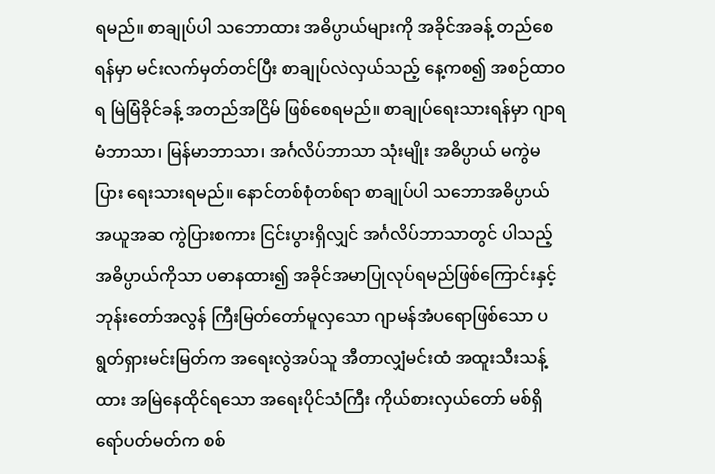ရမည်။ စာချုပ်ပါ သဘောထား အဓိပ္ပာယ်များကို အခိုင်အခန့် တည်စေရန်မှာ မင်းလက်မှတ်တင်ပြီး စာချုပ်လဲလှယ်သည့် နေ့ကစ၍ အစဉ်ထာဝရ မြဲမြံခိုင်ခန့် အတည်အငြိမ် ဖြစ်စေရမည်။ စာချုပ်ရေးသားရန်မှာ ဂျာရမံဘာသာ၊ မြန်မာဘာသာ၊ အင်္ဂလိပ်ဘာသာ သုံးမျိုး အဓိပ္ပာယ် မကွဲမပြား ရေးသားရမည်။ နောင်တစ်စုံတစ်ရာ စာချုပ်ပါ သဘောအဓိပ္ပာယ် အယူအဆ ကွဲပြားစကား ငြင်းပွားရှိလျှင် အင်္ဂလိပ်ဘာသာတွင် ပါသည့် အဓိပ္ပာယ်ကိုသာ ပဓာနထား၍ အခိုင်အမာပြုလုပ်ရမည်ဖြစ်ကြောင်းနှင့် ဘုန်းတော်အလွန် ကြီးမြတ်တော်မူလှသော ဂျာမန်အံပရောဖြစ်သော ပရွတ်ရှားမင်းမြတ်က အရေးလွဲအပ်သူ အီတာလျှံမင်းထံ အထူးသီးသန့်ထား အမြဲနေထိုင်ရသော အရေးပိုင်သံကြီး ကိုယ်စားလှယ်တော် မစ်ရှိရော်ပတ်မတ်က စစ်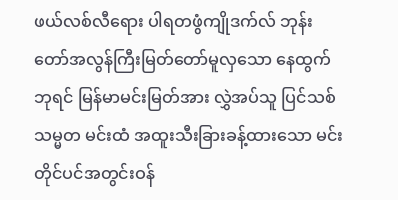ဖယ်လစ်လီရေား ပါရတဖွံကျိုဒက်လ် ဘုန်းတော်အလွန်ကြီးမြတ်တော်မူလှသော နေထွက်ဘုရင် မြန်မာမင်းမြတ်အား လွှဲအပ်သူ ပြင်သစ်သမ္မတ မင်းထံ အထူးသီးခြားခန့်ထားသော မင်းတိုင်ပင်အတွင်းဝန်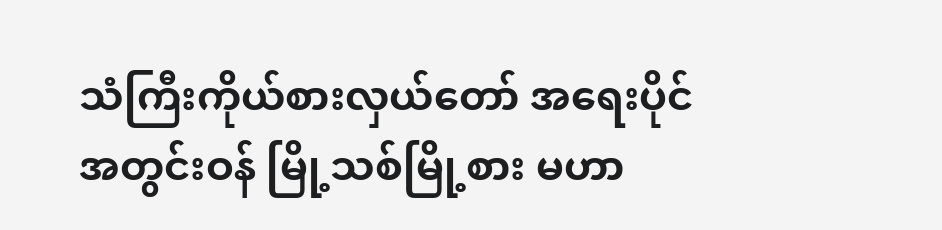သံကြီးကိုယ်စားလှယ်တော် အရေးပိုင်အတွင်းဝန် မြို့သစ်မြို့စား မဟာ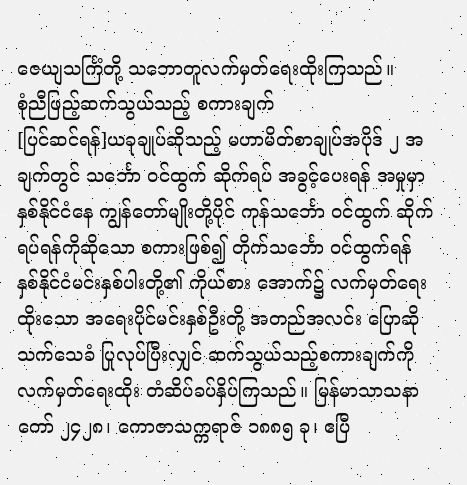ဇေယျသင်္ကြံတို့ သဘောတူလက်မှတ်ရေးထိုးကြသည်။
စုံညီဖြည့်ဆက်သွယ်သည့် စကားချက်
[ပြင်ဆင်ရန်]ယခုချုပ်ဆိုသည့် မဟာမိတ်စာချုပ်အပိုဒ် ၂ အချက်တွင် သင်္ဘော ဝင်ထွက် ဆိုက်ရပ် အခွင့်ပေးရန် အမှုမှာ နှစ်နိုင်ငံနေ ကျွန်တော်မျိုးတို့ပိုင် ကုန်သင်္ဘော ဝင်ထွက် ဆိုက်ရပ်ရန်ကိုဆိုသော စကားဖြစ်၍ တိုက်သင်္ဘော ဝင်ထွက်ရန် နှစ်နိုင်ငံမင်းနှစ်ပါးတို့၏ ကိုယ်စား အောက်၌ လက်မှတ်ရေးထိုးသော အရေးပိုင်မင်းနှစ်ဦးတို့ အတည်အလင်း ပြောဆိုသက်သေခံ ပြုလုပ်ပြီးလျှင် ဆက်သွယ်သည့်စကားချက်ကို လက်မှတ်ရေးထိုး တံဆိပ်ခပ်နှိပ်ကြသည်။ မြန်မာသာသနာတော် ၂၄၂၈၊ ကောဇာသက္ကရာဇ် ၁၈၈၅ ခု၊ ဧပြီ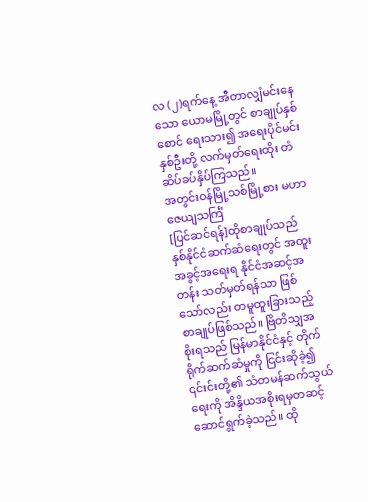လ (၂)ရက်နေ့ အီတာလျှံမင်းနေသော ယောမမြို့တွင် စာချုပ်နှစ်စောင် ရေးသား၍ အရေးပိုင်မင်းနှစ်ဦးတို့ လက်မှတ်ရေးထိုး တံဆိပ်ခပ်နှိပ်ကြသည်။
အတွင်းဝန်မြို့သစ်မြို့စား မဟာဇေယျသင်္ကြံ
[ပြင်ဆင်ရန်]ထိုစာချုပ်သည် နှစ်နိုင်ငံဆက်ဆံရေးတွင် အထူးအခွင့်အရေးရ နိုင်ငံအဆင့်အတန်း သတ်မှတ်ရန်သာ ဖြစ်သော်လည်း တမူထူးခြားသည့် စာချုပ်ဖြစ်သည်။ ဗြိတိသျှအစိုးရသည် မြန်မာနိုင်ငံနှင့် တိုက်ရိုက်ဆက်ဆံမှုကို ငြင်းဆိုခဲ့၍ ၎င်းင်းတို့၏ သံတမန်ဆက်သွယ်ရေးကို အိန္ဒိယအစိုးရမှတဆင့် ဆောင်ရွက်ခဲ့သည်။ ထို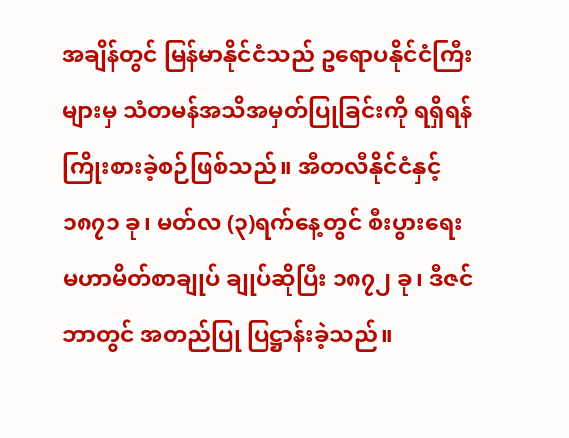အချိန်တွင် မြန်မာနိုင်ငံသည် ဥရောပနိုင်ငံကြီးများမှ သံတမန်အသိအမှတ်ပြုခြင်းကို ရရှိရန် ကြိုးစားခဲ့စဉ်ဖြစ်သည်။ အီတလီနိုင်ငံနှင့် ၁၈၇၁ ခု၊ မတ်လ (၃)ရက်နေ့တွင် စီးပွားရေး မဟာမိတ်စာချုပ် ချုပ်ဆိုပြီး ၁၈၇၂ ခု၊ ဒီဇင်ဘာတွင် အတည်ပြု ပြဋ္ဌာန်းခဲ့သည်။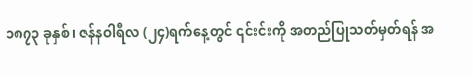၁၈၇၃ ခုနှစ်၊ ဇန်နဝါရီလ (၂၄)ရက်နေ့တွင် ၎င်းင်းကို အတည်ပြုသတ်မှတ်ရန် အ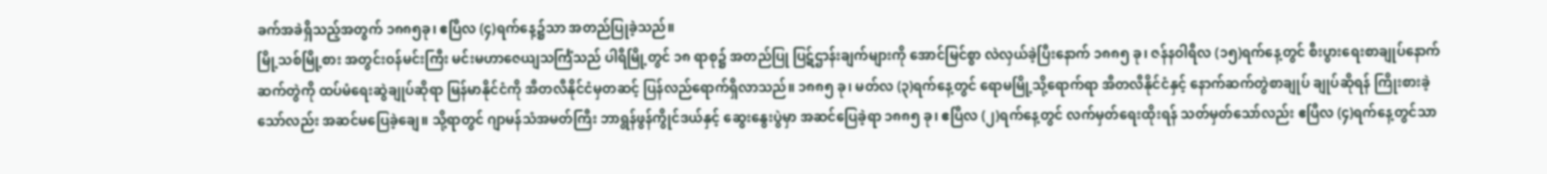ခက်အခဲရှိသည့်အတွက် ၁၈၈၅ခု၊ ဧပြီလ (၄)ရက်နေ့၌သာ အတည်ပြုခဲ့သည်။
မြို့သစ်မြို့စား အတွင်းဝန်မင်းကြီး မင်းမဟာဇေယျသင်္ကြံသည် ပါရီမြို့တွင် ၁၈ ရာစု၌ အတည်ပြု ပြဋ်ဌာန်းချက်များကို အောင်မြင်စွာ လဲလှယ်ခဲ့ပြီးနောက် ၁၈၈၅ ခု၊ ဇန်နဝါရီလ (၁၅)ရက်နေ့တွင် စီးပွားရေးစာချုပ်နောက်ဆက်တွဲကို ထပ်မံရေးဆွဲချုပ်ဆိုရာ မြန်မာနိုင်ငံကို အီတလီနိုင်ငံမှတဆင့် ပြန်လည်ရောက်ရှိလာသည်။ ၁၈၈၅ ခု၊ မတ်လ (၃)ရက်နေ့တွင် ရောမမြို့သို့ရောက်ရာ အီတလီနိုင်ငံနှင့် နောက်ဆက်တွဲစာချုပ် ချုပ်ဆိုရန် ကြိုးစားခဲ့သော်လည်း အဆင်မပြေခဲ့ချေ။ သို့ရာတွင် ဂျာမန်သံအမတ်ကြီး ဘာရွန်ဖွန်ကွိုင်ဒယ်နှင့် ဆွေးနွေးပွဲမှာ အဆင်ပြေခဲ့ရာ ၁၈၈၅ ခု၊ ဧပြီလ (၂)ရက်နေ့တွင် လက်မှတ်ရေးထိုးရန် သတ်မှတ်သော်လည်း ဧပြီလ (၄)ရက်နေ့တွင်သာ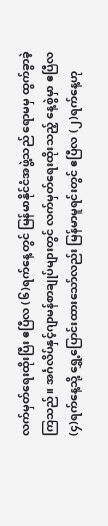လက်မှတ်ရေးထိုးပြီး ဧပြီလ (၆)ရက်နေ့တွင် မြန်မာနိုင်ငံအဖွဲ့သည် ရောမမှ ထွက်ခွာခဲ့ကြသည်။ အင်္ဂလိပ်နှင့်ဂျာမန်စာချုပ်များတွင် လက်မှတ်ရေးထိုးသည့် နေ့စွဲမှာ ဧပြီလ (၄)ရက်နေ့သို့ ရွှေ့ပြောင်းထားသော်လည်း မြန်မာမူရင်းတွင် ဧပြီလ (၂)ရက်နေ့ဟု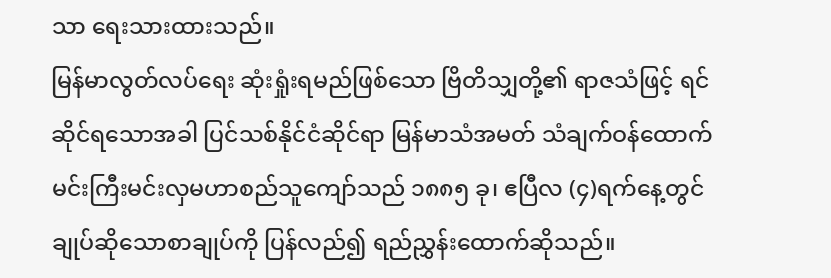သာ ရေးသားထားသည်။
မြန်မာလွတ်လပ်ရေး ဆုံးရှုံးရမည်ဖြစ်သော ဗြိတိသျှတို့၏ ရာဇသံဖြင့် ရင်ဆိုင်ရသောအခါ ပြင်သစ်နိုင်ငံဆိုင်ရာ မြန်မာသံအမတ် သံချက်ဝန်ထောက် မင်းကြီးမင်းလှမဟာစည်သူကျော်သည် ၁၈၈၅ ခု၊ ဧပြီလ (၄)ရက်နေ့တွင် ချုပ်ဆိုသောစာချုပ်ကို ပြန်လည်၍ ရည်ညွှန်းထောက်ဆိုသည်။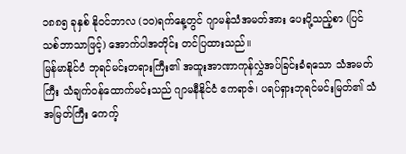၁၈၈၅ ခုနှစ် နိုဝင်ဘာလ (၁၀)ရက်နေ့တွင် ဂျာမန်သံအမတ်အား ပေးပို့သည့်စာ (ပြင်သစ်ဘာသာဖြင့်) အောက်ပါအတိုင်း တင်ပြထားသည်။
မြန်မာနိုင်ငံ ဘုရင်မင်းတရားကြီး၏ အထူးအာဏာကုန်လွှဲအပ်ခြင်းခံရသော သံအမတ်ကြီး သံချက်ဝန်ထောက်မင်းသည် ဂျာမနီနိုင်ငံ ဧကရာဇ်၊ ပရပ်ရှားဘုရင်မင်းမြတ်၏ သံအမြတ်ကြီး ကေက့်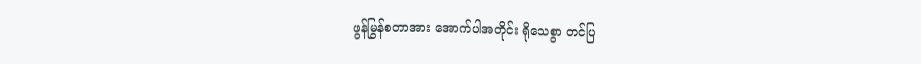ဖွန်မြွန်စတာအား အောက်ပါအတိုင်း ရိုသေစွာ တင်ပြ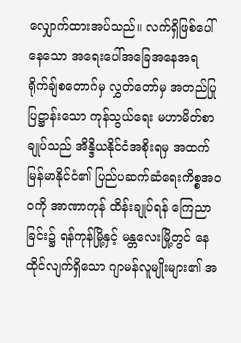လျှောက်ထားအပ်သည်။ လက်ရှိဖြစ်ပေါ်နေသော အရေးပေါ်အခြေအနေအရ ရိုက်ချ်စတောဂ်မှ လွှတ်တော်မှ အတည်ပြု ပြဋ္ဌာန်းသော ကုန်သွယ်ရေး မဟာမိတ်စာချုပ်သည် အိန္ဒိယနိုင်ငံအစိုးရမှ အထက်မြန်မာနိုင်ငံ၏ ပြည်ပဆက်ဆံရေးကိစ္စအဝဝကို အာဏာကုန် ထိန်းချုပ်ရန် ကြေညာခြင်း၌ ရန်ကုန်မြို့နှင့် မန္တလေးမြို့တွင် နေထိုင်လျက်ရှိသော ဂျာမန်လူမျိုးများ၏ အ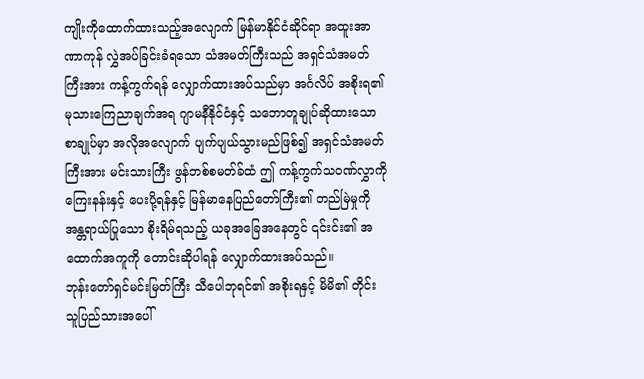ကျိုးကိုထောက်ထားသည့်အလျောက် မြန်မာနိုင်ငံဆိုင်ရာ အထူးအာဏာကုန် လွှဲအပ်ခြင်းခံရသော သံအမတ်ကြီးသည် အရှင်သံအမတ်ကြီးအား ကန့်ကွက်ရန် လျှောက်ထားအပ်သည်မှာ အင်္ဂလိပ် အစိုးရ၏ မုသားကြေညာချက်အရ ဂျာမနီနိုင်ငံနှင့် သဘောတူချုပ်ဆိုထားသော စာချုပ်မှာ အလိုအလျောက် ပျက်ပျယ်သွားမည်ဖြစ်၍ အရှင်သံအမတ်ကြီးအား မင်းသားကြီး ဖွန်ဘစ်စမတ်ခ်ထံ ဤ ကန့်ကွက်သဝဏ်လွှာကို ကြေးနန်းနှင့် ပေးပို့ရန်နှင့် မြန်မာနေပြည်တော်ကြီး၏ တည်မြဲမှုကိုအန္တရာယ်ပြုသော စိုးရိမ်ရသည့် ယခုအခြေအနေတွင် ၎င်းင်း၏ အထောက်အကူကို တောင်းဆိုပါရန် လျှောက်ထားအပ်သည်။
ဘုန်းတော်ရှင်မင်းမြတ်ကြီး သီပေါဘုရင်၏ အစိုးရနှင့် မိမိ၏ တိုင်းသူပြည်သားအပေါ်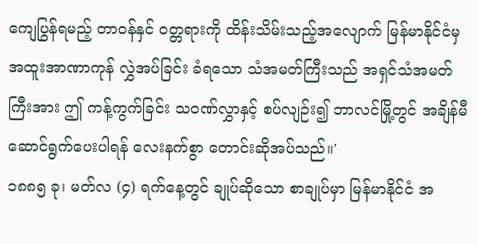ကျေပြွန်ရမည့် တာဝန်နှင် ဝတ္တရားကို ထိန်းသိမ်းသည့်အလျောက် မြန်မာနိုင်ငံမှ အထူးအာဏာကုန် လွှဲအပ်ခြင်း ခံရသော သံအမတ်ကြီးသည် အရှင်သံအမတ်ကြီးအား ဤ ကန့်ကွက်ခြင်း သဝဏ်လွှာနှင့် စပ်လျဉ်း၍ ဘာလင်မြို့တွင် အချိန်မီ ဆောင်ရွက်ပေးပါရန် လေးနက်စွာ တောင်းဆိုအပ်သည်။'
၁၈၈၅ ခု၊ မတ်လ (၄) ရက်နေ့တွင် ချုပ်ဆိုသော စာချုပ်မှာ မြန်မာနိုင်ငံ အ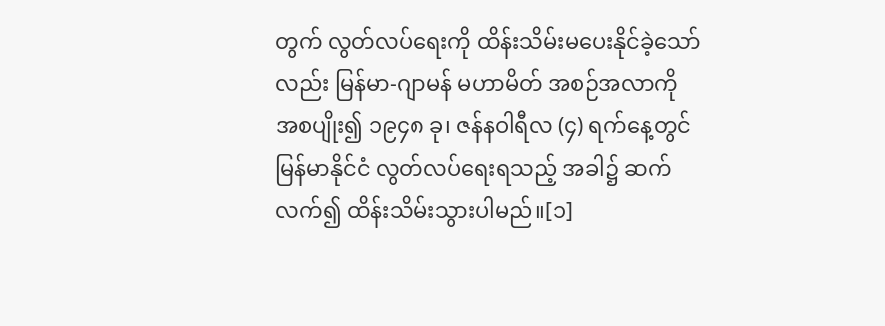တွက် လွတ်လပ်ရေးကို ထိန်းသိမ်းမပေးနိုင်ခဲ့သော်လည်း မြန်မာ-ဂျာမန် မဟာမိတ် အစဉ်အလာကို အစပျိုး၍ ၁၉၄၈ ခု၊ ဇန်နဝါရီလ (၄) ရက်နေ့တွင် မြန်မာနိုင်ငံ လွတ်လပ်ရေးရသည့် အခါ၌ ဆက်လက်၍ ထိန်းသိမ်းသွားပါမည်။[၁]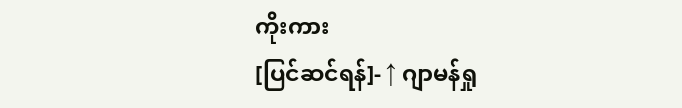ကိုးကား
[ပြင်ဆင်ရန်]- ↑ ဂျာမန်ရှု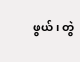ဖွယ်၊ တွဲ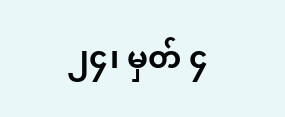၂၄၊ မှတ် ၄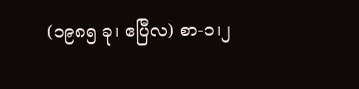(၁၉၈၅ ခု၊ ဧပြီလ) စာ-၁၊၂